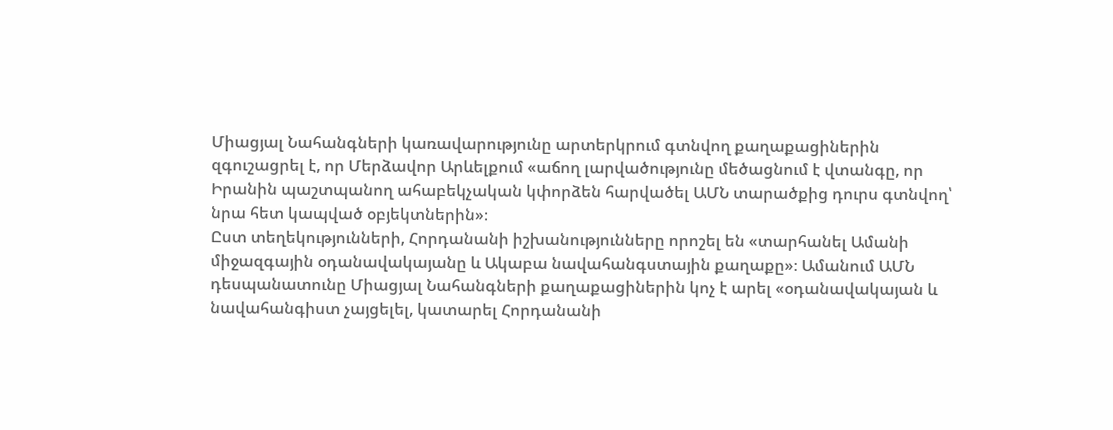Միացյալ Նահանգների կառավարությունը արտերկրում գտնվող քաղաքացիներին զգուշացրել է, որ Մերձավոր Արևելքում «աճող լարվածությունը մեծացնում է վտանգը, որ Իրանին պաշտպանող ահաբեկչական կփորձեն հարվածել ԱՄՆ տարածքից դուրս գտնվող՝ նրա հետ կապված օբյեկտներին»։
Ըստ տեղեկությունների, Հորդանանի իշխանությունները որոշել են «տարհանել Ամանի միջազգային օդանավակայանը և Ակաբա նավահանգստային քաղաքը»։ Ամանում ԱՄՆ դեսպանատունը Միացյալ Նահանգների քաղաքացիներին կոչ է արել «օդանավակայան և նավահանգիստ չայցելել, կատարել Հորդանանի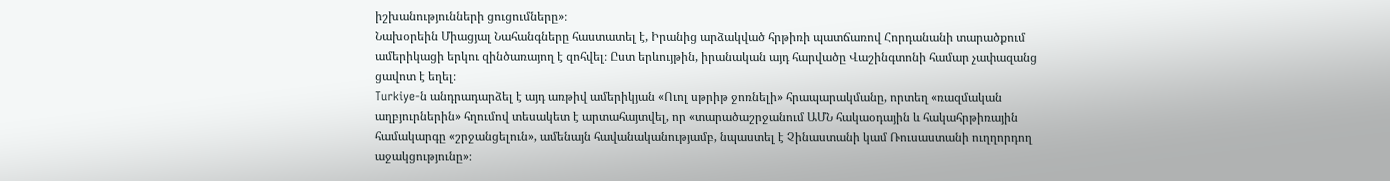իշխանությունների ցուցումները»։
Նախօրեին Միացյալ Նահանգները հաստատել է, Իրանից արձակված հրթիռի պատճառով Հորդանանի տարածքում ամերիկացի երկու զինծառայող է զոհվել։ Ըստ երևույթին, իրանական այդ հարվածը Վաշինգտոնի համար չափազանց ցավոտ է եղել։
Turkiye-ն անդրադարձել է այդ առթիվ ամերիկյան «Ուոլ սթրիթ ջոռնելի» հրապարակմանը, որտեղ «ռազմական աղբյուրներին» հղումով տեսակետ է արտահայտվել, որ «տարածաշրջանում ԱՄՆ հակաօդային և հակահրթիռային համակարգը «շրջանցելուն», ամենայն հավանականությամբ, նպաստել է Չինաստանի կամ Ռուսաստանի ուղղորդող աջակցությունը»։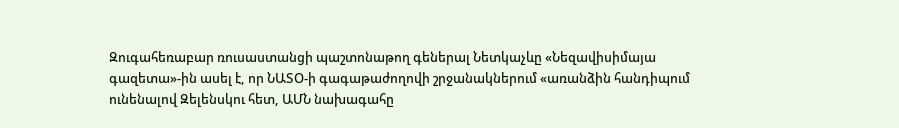Զուգահեռաբար ռուսաստանցի պաշտոնաթող գեներալ Նետկաչևը «Նեզավիսիմայա գազետա»-ին ասել է, որ ՆԱՏՕ-ի գագաթաժողովի շրջանակներում «առանձին հանդիպում ունենալով Զելենսկու հետ, ԱՄՆ նախագահը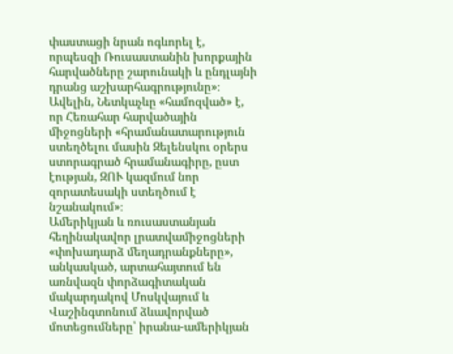փաստացի նրան ոգևորել է, որպեսզի Ռուսաստանին խորքային հարվածները շարունակի և ընդլայնի դրանց աշխարհագրությունը»։
Ավելին, Նետկաչևը «համոզված» է, որ Հեռահար հարվածային միջոցների «հրամանատարություն ստեղծելու մասին Զելենսկու օրերս ստորագրած հրամանագիրը, ըստ էության, ԶՈՒ կազմում նոր զորատեսակի ստեղծում է նշանակում»։
Ամերիկյան և ռուսաստանյան հեղինակավոր լրատվամիջոցների «փոխադարձ մեղադրանքները», անկասկած, արտահայտում են առնվազն փորձագիտական մակարդակով Մոսկվայում և Վաշինգտոնում ձևավորված մոտեցումները՝ իրանա-ամերիկյան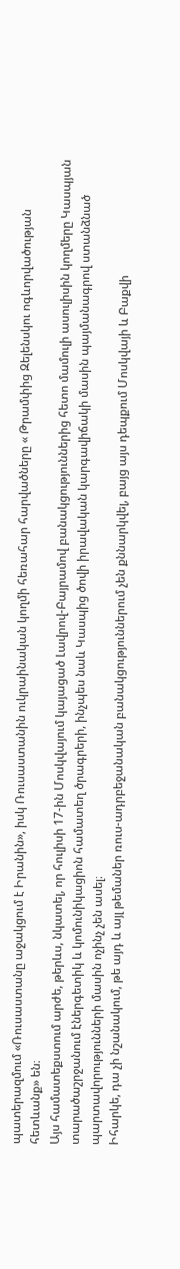պատերազմում «Ռուսաստանը աջակցում է Իրանին», իսկ Ռուսաստանին ուկրաինական կողմի հեռահար հարվածները « Թրամփից Զելենսկու ոգևորվածության հետևանք» են։
Այս համատեքստում արժե, թերևս, նկատել, որ հուլիսի 17-ին Մոսկվայում կայացած Լավրով-Բայրամով բանակցություններից հետո մամուլի ասուլիսին կողմերը Կասպյան տարածաշրջանում էներգետիկ և կոմունիկացիոն համատեղ ծրագրերի, ինչպես նաև Կասպից ծովի իրավական կարգավիճակի մասին պայմանագրով ստանձնած պարտավորությունների մասին ոչինչ չեն ասել։
Իհարկե, դա չի նշանակում, թե այդ և այլ թեմաներ ռուս-ադրբեջանական բանակցություններում չեն քննարկվել, բայց այս դեպքում Մոսկվայի և Բաքվի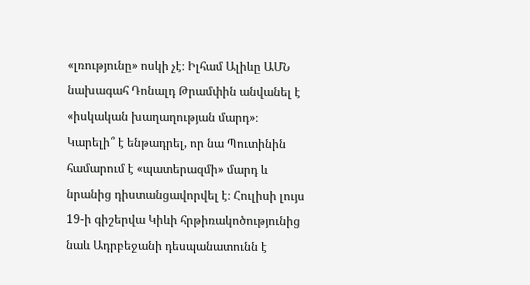«լռությունը» ոսկի չէ։ Իլհամ Ալիևը ԱՄՆ նախագահ Դոնալդ Թրամփին անվանել է «իսկական խաղաղության մարդ»։
Կարելի՞ է ենթադրել, որ նա Պուտինին համարում է «պատերազմի» մարդ և նրանից դիստանցավորվել է։ Հուլիսի լույս 19-ի գիշերվա Կիևի հրթիռակոծությունից նաև Ադրբեջանի դեսպանատունն է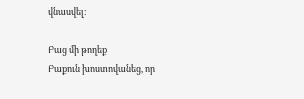վնասվել։

Բաց մի թողեք
Բաքուն խոստովանեց, որ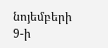նոյեմբերի 9-ի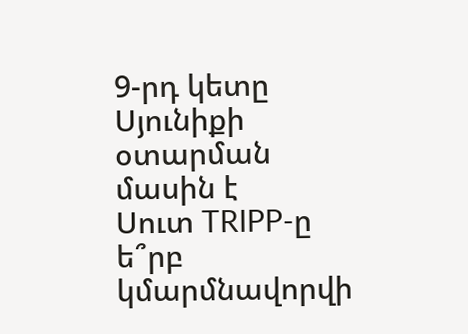9-րդ կետը Սյունիքի օտարման մասին է
Սուտ TRIPP-ը ե՞րբ կմարմնավորվի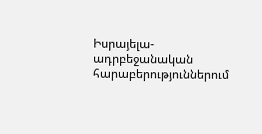Իսրայելա-ադրբեջանական հարաբերություններում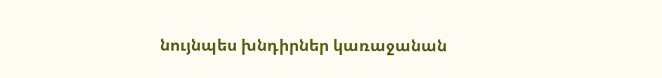նույնպես խնդիրներ կառաջանան